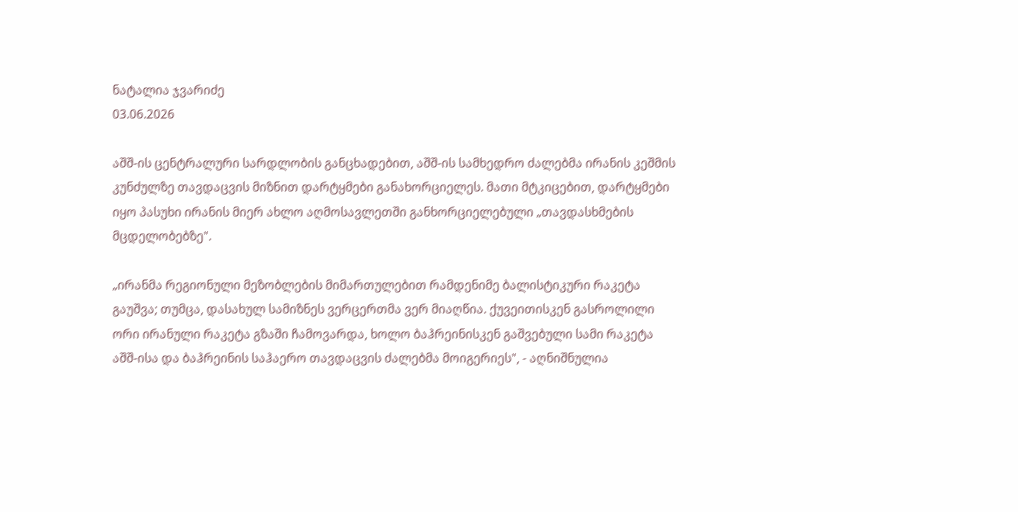ნატალია ჯვარიძე
03.06.2026

აშშ-ის ცენტრალური სარდლობის განცხადებით, აშშ-ის სამხედრო ძალებმა ირანის კეშმის კუნძულზე თავდაცვის მიზნით დარტყმები განახორციელეს. მათი მტკიცებით, დარტყმები იყო პასუხი ირანის მიერ ახლო აღმოსავლეთში განხორციელებული „თავდასხმების მცდელობებზე".

„ირანმა რეგიონული მეზობლების მიმართულებით რამდენიმე ბალისტიკური რაკეტა გაუშვა; თუმცა, დასახულ სამიზნეს ვერცერთმა ვერ მიაღწია. ქუვეითისკენ გასროლილი ორი ირანული რაკეტა გზაში ჩამოვარდა, ხოლო ბაჰრეინისკენ გაშვებული სამი რაკეტა აშშ-ისა და ბაჰრეინის საჰაერო თავდაცვის ძალებმა მოიგერიეს", - აღნიშნულია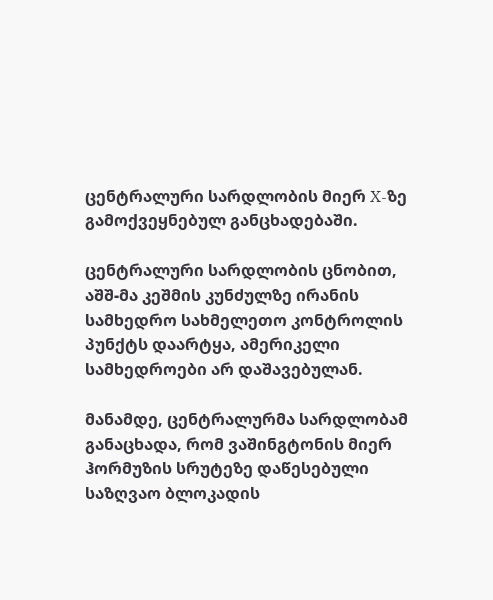ცენტრალური სარდლობის მიერ X-ზე გამოქვეყნებულ განცხადებაში.

ცენტრალური სარდლობის ცნობით, აშშ-მა კეშმის კუნძულზე ირანის სამხედრო სახმელეთო კონტროლის პუნქტს დაარტყა, ამერიკელი სამხედროები არ დაშავებულან.

მანამდე, ცენტრალურმა სარდლობამ განაცხადა, რომ ვაშინგტონის მიერ ჰორმუზის სრუტეზე დაწესებული საზღვაო ბლოკადის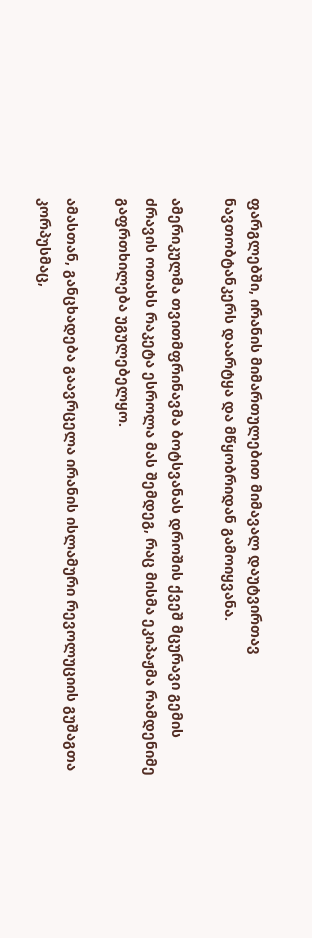ფარგლებში, ირანის მიმართულებით მიმავალ დაუტვირთავ ნავთობტანკერს დაარტყა და მწყობრიდან გამოიყვანა.

ამერიკულმა თვითმფრინავმა ბოტსვანას დროშის ქვეშ მცურავი გემის ძრავის ოთახს რაკეტა ესროლა მას შემდეგ, რაც მისმა ეკიპაჟმა რამდენიმე გაფრთხილება უგულებელყო.

ამასთან, განცხადება გაავრცელა ირანის ისლამური რევოლუციის გუშაგთა კორპუსმაც,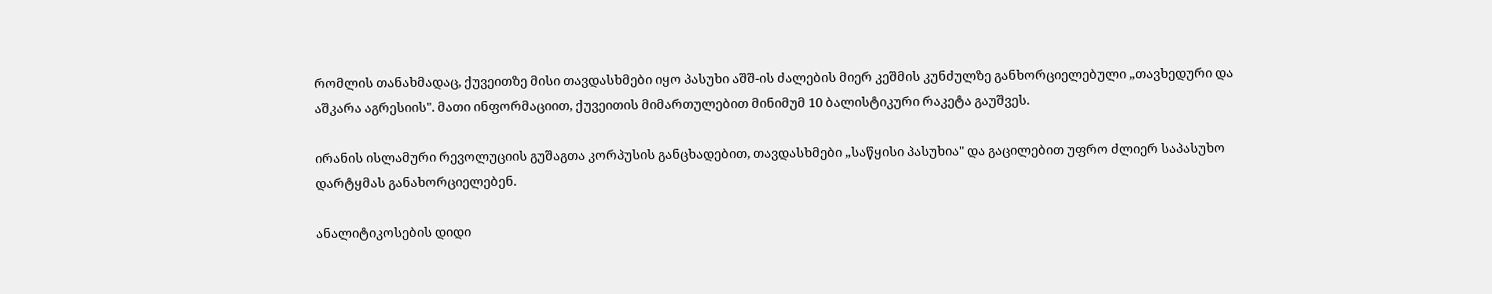რომლის თანახმადაც, ქუვეითზე მისი თავდასხმები იყო პასუხი აშშ-ის ძალების მიერ კეშმის კუნძულზე განხორციელებული „თავხედური და აშკარა აგრესიის". მათი ინფორმაციით, ქუვეითის მიმართულებით მინიმუმ 10 ბალისტიკური რაკეტა გაუშვეს.

ირანის ისლამური რევოლუციის გუშაგთა კორპუსის განცხადებით, თავდასხმები „საწყისი პასუხია" და გაცილებით უფრო ძლიერ საპასუხო დარტყმას განახორციელებენ.

ანალიტიკოსების დიდი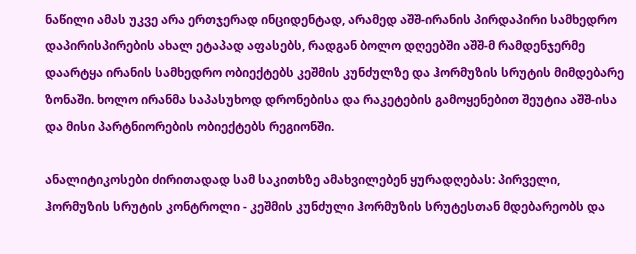ნაწილი ამას უკვე არა ერთჯერად ინციდენტად, არამედ აშშ-ირანის პირდაპირი სამხედრო დაპირისპირების ახალ ეტაპად აფასებს, რადგან ბოლო დღეებში აშშ-მ რამდენჯერმე დაარტყა ირანის სამხედრო ობიექტებს კეშმის კუნძულზე და ჰორმუზის სრუტის მიმდებარე ზონაში. ხოლო ირანმა საპასუხოდ დრონებისა და რაკეტების გამოყენებით შეუტია აშშ-ისა და მისი პარტნიორების ობიექტებს რეგიონში.

ანალიტიკოსები ძირითადად სამ საკითხზე ამახვილებენ ყურადღებას: პირველი, ჰორმუზის სრუტის კონტროლი - კეშმის კუნძული ჰორმუზის სრუტესთან მდებარეობს და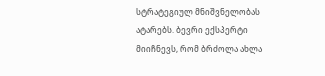სტრატეგიულ მნიშვნელობას ატარებს. ბევრი ექსპერტი მიიჩნევს, რომ ბრძოლა ახლა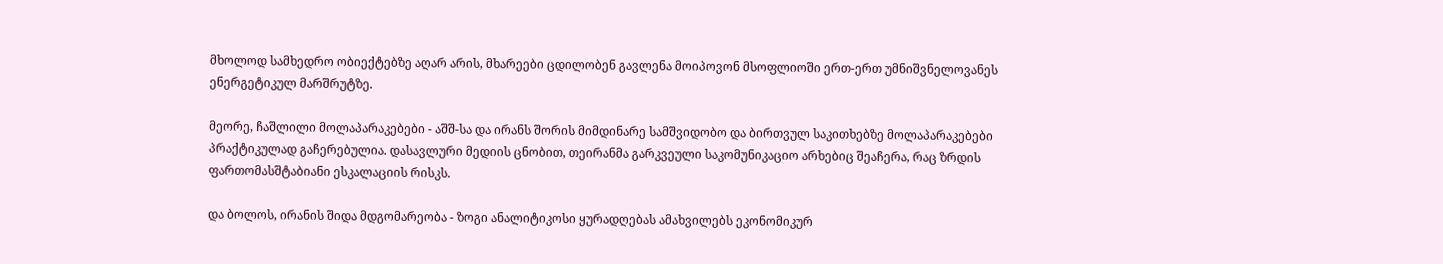მხოლოდ სამხედრო ობიექტებზე აღარ არის, მხარეები ცდილობენ გავლენა მოიპოვონ მსოფლიოში ერთ-ერთ უმნიშვნელოვანეს ენერგეტიკულ მარშრუტზე.

მეორე, ჩაშლილი მოლაპარაკებები - აშშ-სა და ირანს შორის მიმდინარე სამშვიდობო და ბირთვულ საკითხებზე მოლაპარაკებები პრაქტიკულად გაჩერებულია. დასავლური მედიის ცნობით, თეირანმა გარკვეული საკომუნიკაციო არხებიც შეაჩერა, რაც ზრდის ფართომასშტაბიანი ესკალაციის რისკს.

და ბოლოს, ირანის შიდა მდგომარეობა - ზოგი ანალიტიკოსი ყურადღებას ამახვილებს ეკონომიკურ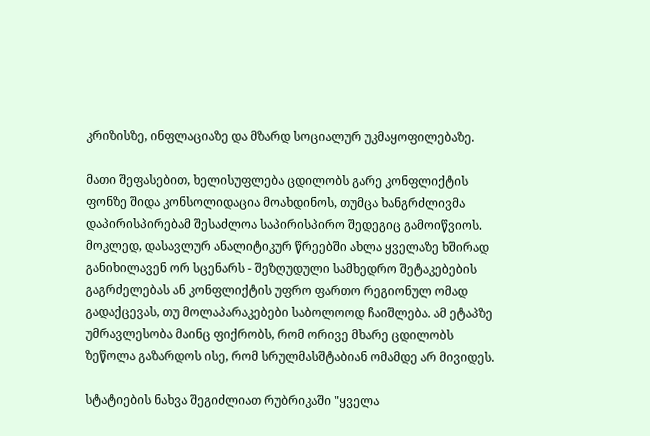კრიზისზე, ინფლაციაზე და მზარდ სოციალურ უკმაყოფილებაზე.

მათი შეფასებით, ხელისუფლება ცდილობს გარე კონფლიქტის ფონზე შიდა კონსოლიდაცია მოახდინოს, თუმცა ხანგრძლივმა დაპირისპირებამ შესაძლოა საპირისპირო შედეგიც გამოიწვიოს. მოკლედ, დასავლურ ანალიტიკურ წრეებში ახლა ყველაზე ხშირად განიხილავენ ორ სცენარს - შეზღუდული სამხედრო შეტაკებების გაგრძელებას ან კონფლიქტის უფრო ფართო რეგიონულ ომად გადაქცევას, თუ მოლაპარაკებები საბოლოოდ ჩაიშლება. ამ ეტაპზე უმრავლესობა მაინც ფიქრობს, რომ ორივე მხარე ცდილობს ზეწოლა გაზარდოს ისე, რომ სრულმასშტაბიან ომამდე არ მივიდეს.

სტატიების ნახვა შეგიძლიათ რუბრიკაში "ყველა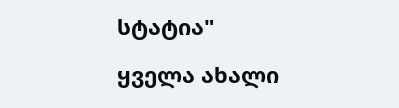სტატია"

ყველა ახალი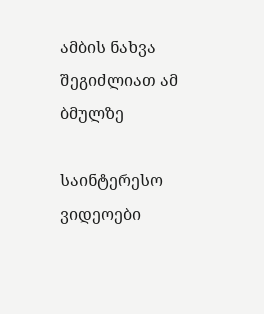ამბის ნახვა შეგიძლიათ ამ ბმულზე

საინტერესო ვიდეოები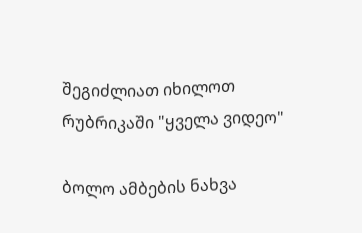შეგიძლიათ იხილოთ რუბრიკაში "ყველა ვიდეო"

ბოლო ამბების ნახვა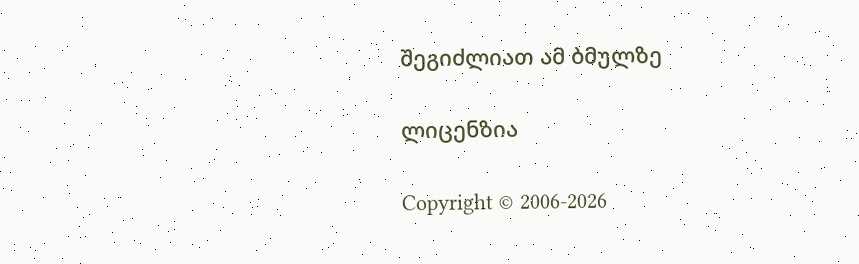შეგიძლიათ ამ ბმულზე

ლიცენზია

Copyright © 2006-2026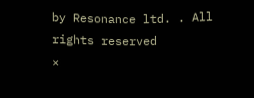by Resonance ltd. . All rights reserved
×